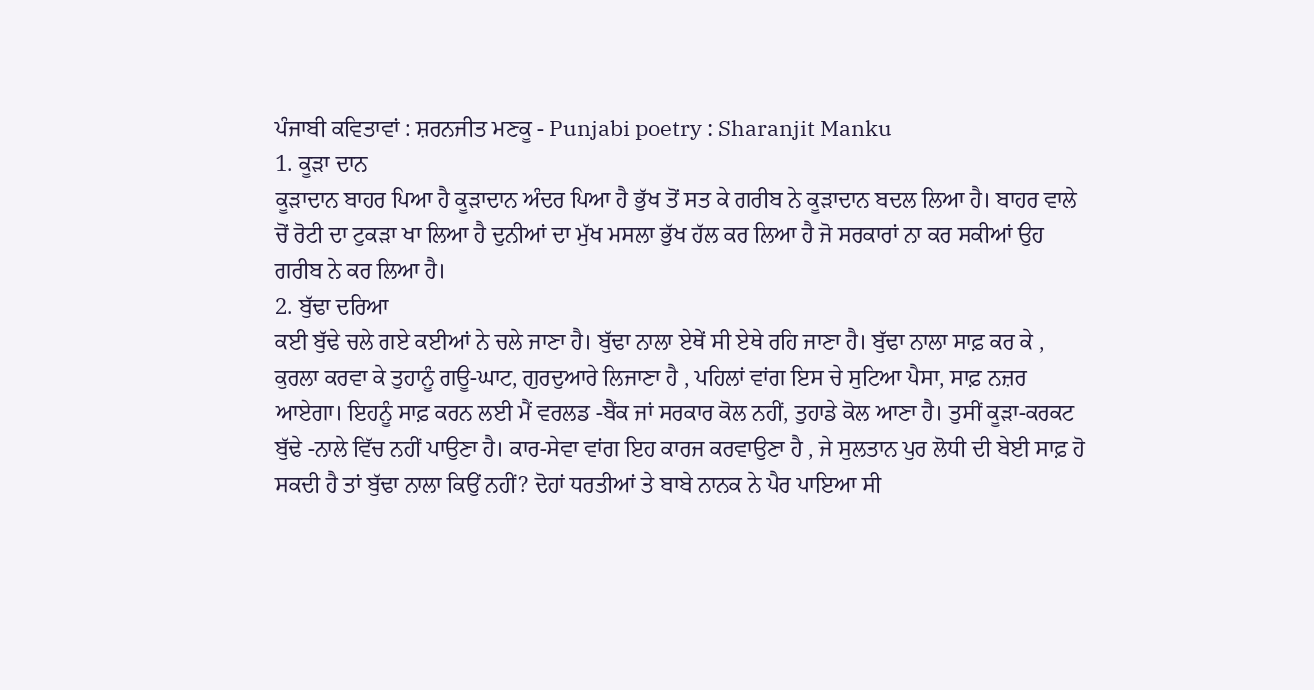ਪੰਜਾਬੀ ਕਵਿਤਾਵਾਂ : ਸ਼ਰਨਜੀਤ ਮਣਕੂ - Punjabi poetry : Sharanjit Manku
1. ਕੂੜਾ ਦਾਨ
ਕੂੜਾਦਾਨ ਬਾਹਰ ਪਿਆ ਹੈ ਕੂੜਾਦਾਨ ਅੰਦਰ ਪਿਆ ਹੈ ਭੁੱਖ ਤੋਂ ਸਤ ਕੇ ਗਰੀਬ ਨੇ ਕੂੜਾਦਾਨ ਬਦਲ ਲਿਆ ਹੈ। ਬਾਹਰ ਵਾਲੇ ਚੋਂ ਰੋਟੀ ਦਾ ਟੁਕੜਾ ਖਾ ਲਿਆ ਹੈ ਦੁਨੀਆਂ ਦਾ ਮੁੱਖ ਮਸਲਾ ਭੁੱਖ ਹੱਲ ਕਰ ਲਿਆ ਹੈ ਜੋ ਸਰਕਾਰਾਂ ਨਾ ਕਰ ਸਕੀਆਂ ਉਹ ਗਰੀਬ ਨੇ ਕਰ ਲਿਆ ਹੈ।
2. ਬੁੱਢਾ ਦਰਿਆ
ਕਈ ਬੁੱਢੇ ਚਲੇ ਗਏ ਕਈਆਂ ਨੇ ਚਲੇ ਜਾਣਾ ਹੈ। ਬੁੱਢਾ ਨਾਲਾ ਏਥੇਂ ਸੀ ਏਥੇ ਰਹਿ ਜਾਣਾ ਹੈ। ਬੁੱਢਾ ਨਾਲਾ ਸਾਫ਼ ਕਰ ਕੇ , ਕੁਰਲਾ ਕਰਵਾ ਕੇ ਤੁਹਾਨੂੰ ਗਊ-ਘਾਟ, ਗੁਰਦੁਆਰੇ ਲਿਜਾਣਾ ਹੈ , ਪਹਿਲਾਂ ਵਾਂਗ ਇਸ ਚੇ ਸੁਟਿਆ ਪੈਸਾ, ਸਾਫ਼ ਨਜ਼ਰ ਆਏਗਾ। ਇਹਨੂੰ ਸਾਫ਼ ਕਰਨ ਲਈ ਮੈਂ ਵਰਲਡ -ਬੈਂਕ ਜਾਂ ਸਰਕਾਰ ਕੋਲ ਨਹੀਂ, ਤੁਹਾਡੇ ਕੋਲ ਆਣਾ ਹੈ। ਤੁਸੀਂ ਕੂੜਾ-ਕਰਕਟ ਬੁੱਢੇ -ਨਾਲੇ ਵਿੱਚ ਨਹੀਂ ਪਾਉਣਾ ਹੈ। ਕਾਰ-ਸੇਵਾ ਵਾਂਗ ਇਹ ਕਾਰਜ ਕਰਵਾਉਣਾ ਹੈ , ਜੇ ਸੁਲਤਾਨ ਪੁਰ ਲੋਧੀ ਦੀ ਬੇਈ ਸਾਫ਼ ਹੋ ਸਕਦੀ ਹੈ ਤਾਂ ਬੁੱਢਾ ਨਾਲਾ ਕਿਉਂ ਨਹੀਂ? ਦੋਹਾਂ ਧਰਤੀਆਂ ਤੇ ਬਾਬੇ ਨਾਨਕ ਨੇ ਪੈਰ ਪਾਇਆ ਸੀ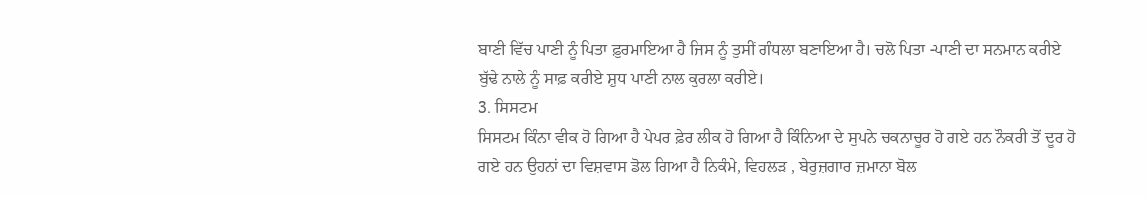ਬਾਣੀ ਵਿੱਚ ਪਾਣੀ ਨੂੰ ਪਿਤਾ ਫ਼ੁਰਮਾਇਆ ਹੈ ਜਿਸ ਨੂੰ ਤੁਸੀਂ ਗੰਧਲਾ ਬਣਾਇਆ ਹੈ। ਚਲੋ ਪਿਤਾ -ਪਾਣੀ ਦਾ ਸਨਮਾਨ ਕਰੀਏ ਬੁੱਢੇ ਨਾਲੇ ਨੂੰ ਸਾਫ਼ ਕਰੀਏ ਸ਼ੁਧ ਪਾਣੀ ਨਾਲ ਕੁਰਲਾ ਕਰੀਏ।
3. ਸਿਸਟਮ
ਸਿਸਟਮ ਕਿੰਨਾ ਵੀਕ ਹੋ ਗਿਆ ਹੈ ਪੇਪਰ ਫ਼ੇਰ ਲੀਕ ਹੋ ਗਿਆ ਹੈ ਕਿੰਨਿਆ ਦੇ ਸੁਪਨੇ ਚਕਨਾਚੂਰ ਹੋ ਗਏ ਹਨ ਨੌਕਰੀ ਤੋਂ ਦੂਰ ਹੋ ਗਏ ਹਨ ਉਹਨਾਂ ਦਾ ਵਿਸ਼ਵਾਸ ਡੋਲ ਗਿਆ ਹੈ ਨਿਕੰਮੇ, ਵਿਹਲੜ , ਬੇਰੁਜ਼ਗਾਰ ਜ਼ਮਾਨਾ ਬੋਲ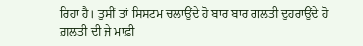ਰਿਹਾ ਹੈ। ਤੁਸੀਂ ਤਾਂ ਸਿਸਟਮ ਚਲਾਉਂਦੇ ਹੋ ਬਾਰ ਬਾਰ ਗਲਤੀ ਦੁਹਰਾਉਂਦੇ ਹੋ ਗ਼ਲਤੀ ਦੀ ਜੇ ਮਾਫ਼ੀ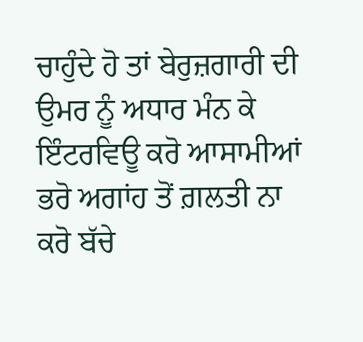ਚਾਹੁੰਦੇ ਹੋ ਤਾਂ ਬੇਰੁਜ਼ਗਾਰੀ ਦੀ ਉਮਰ ਨੂੰ ਅਧਾਰ ਮੰਨ ਕੇ ਇੰਟਰਵਿਊ ਕਰੋ ਆਸਾਮੀਆਂ ਭਰੋ ਅਗਾਂਹ ਤੋਂ ਗ਼ਲਤੀ ਨਾ ਕਰੋ ਬੱਚੇ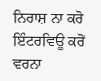ਨਿਰਾਸ਼ ਨਾ ਕਰੋ ਇੰਟਰਵਿਊ ਕਰੋਂ ਵਰਨਾ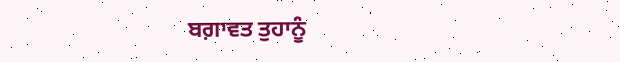ਬਗ਼ਾਵਤ ਤੁਹਾਨੂੰ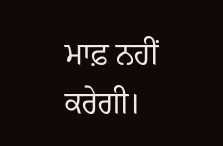ਮਾਫ਼ ਨਹੀਂ ਕਰੇਗੀ।